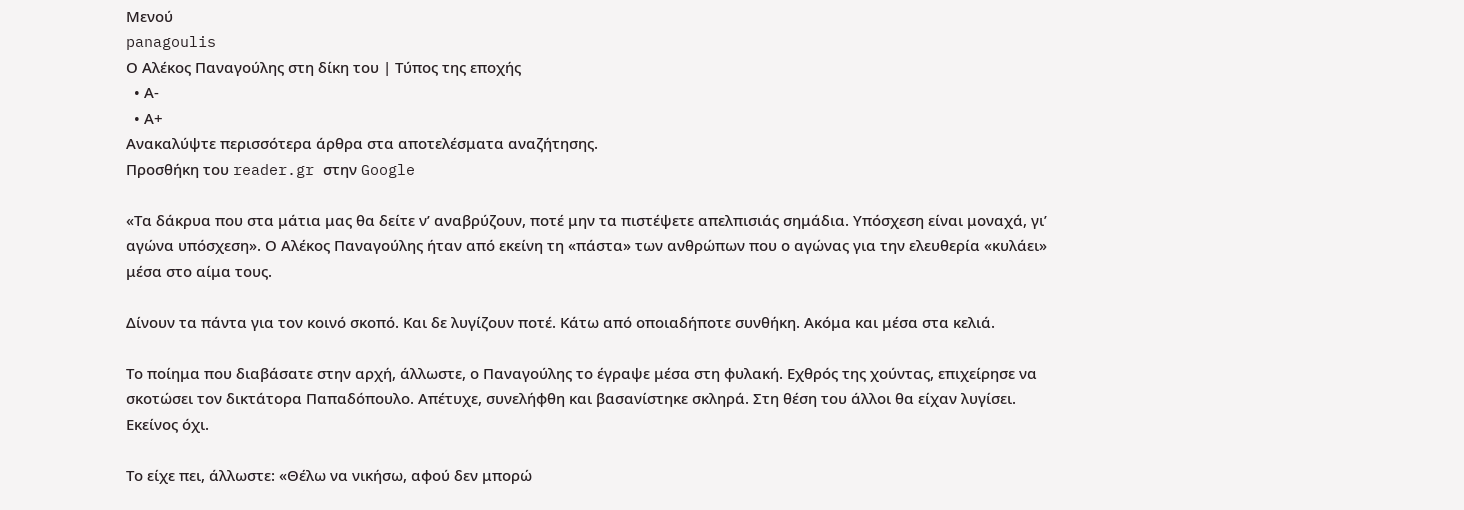Μενού
panagoulis
Ο Αλέκος Παναγούλης στη δίκη του | Τύπος της εποχής
  • Α-
  • Α+
Ανακαλύψτε περισσότερα άρθρα στα αποτελέσματα αναζήτησης.
Προσθήκη του reader.gr στην Google

«Τα δάκρυα που στα μάτια μας θα δείτε ν’ αναβρύζουν, ποτέ μην τα πιστέψετε απελπισιάς σημάδια. Υπόσχεση είναι μοναχά, γι’ αγώνα υπόσχεση». Ο Αλέκος Παναγούλης ήταν από εκείνη τη «πάστα» των ανθρώπων που ο αγώνας για την ελευθερία «κυλάει» μέσα στο αίμα τους.

Δίνουν τα πάντα για τον κοινό σκοπό. Και δε λυγίζουν ποτέ. Κάτω από οποιαδήποτε συνθήκη. Ακόμα και μέσα στα κελιά.

Το ποίημα που διαβάσατε στην αρχή, άλλωστε, ο Παναγούλης το έγραψε μέσα στη φυλακή. Εχθρός της χούντας, επιχείρησε να σκοτώσει τον δικτάτορα Παπαδόπουλο. Απέτυχε, συνελήφθη και βασανίστηκε σκληρά. Στη θέση του άλλοι θα είχαν λυγίσει. Εκείνος όχι.

Το είχε πει, άλλωστε: «Θέλω να νικήσω, αφού δεν μπορώ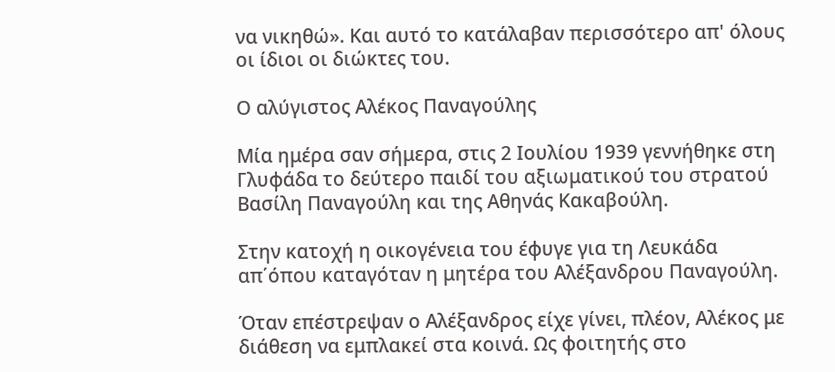να νικηθώ». Και αυτό το κατάλαβαν περισσότερο απ' όλους οι ίδιοι οι διώκτες του.

Ο αλύγιστος Αλέκος Παναγούλης

Μία ημέρα σαν σήμερα, στις 2 Ιουλίου 1939 γεννήθηκε στη Γλυφάδα το δεύτερο παιδί του αξιωματικού του στρατού Βασίλη Παναγούλη και της Αθηνάς Κακαβούλη.

Στην κατοχή η οικογένεια του έφυγε για τη Λευκάδα απ΄όπου καταγόταν η μητέρα του Αλέξανδρου Παναγούλη.

Όταν επέστρεψαν ο Αλέξανδρος είχε γίνει, πλέον, Αλέκος με διάθεση να εμπλακεί στα κοινά. Ως φοιτητής στο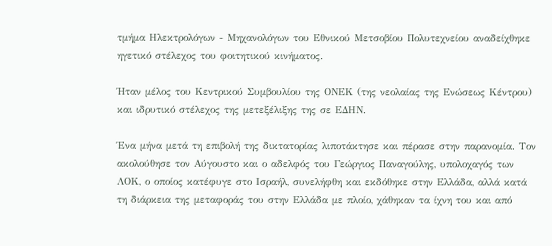τμήμα Ηλεκτρολόγων - Μηχανολόγων του Εθνικού Μετσοβίου Πολυτεχνείου αναδείχθηκε ηγετικό στέλεχος του φοιτητικού κινήματος.

Ήταν μέλος του Κεντρικού Συμβουλίου της ΟΝΕΚ (της νεολαίας της Ενώσεως Κέντρου) και ιδρυτικό στέλεχος της μετεξέλιξης της σε ΕΔΗΝ.

Ένα μήνα μετά τη επιβολή της δικτατορίας λιποτάκτησε και πέρασε στην παρανομία. Τον ακολούθησε τον Αύγουστο και ο αδελφός του Γεώργιος Παναγούλης, υπολοχαγός των ΛΟΚ, ο οποίος κατέφυγε στο Ισραήλ, συνελήφθη και εκδόθηκε στην Ελλάδα, αλλά κατά τη διάρκεια της μεταφοράς του στην Ελλάδα με πλοίο, χάθηκαν τα ίχνη του και από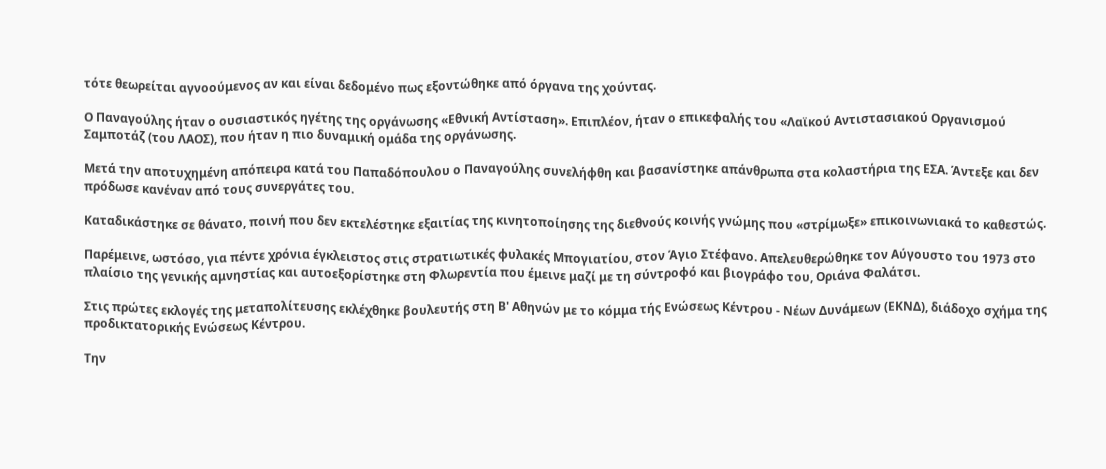τότε θεωρείται αγνοούμενος αν και είναι δεδομένο πως εξοντώθηκε από όργανα της χούντας.

Ο Παναγούλης ήταν ο ουσιαστικός ηγέτης της οργάνωσης «Εθνική Αντίσταση». Επιπλέον, ήταν ο επικεφαλής του «Λαϊκού Αντιστασιακού Οργανισμού Σαμποτάζ (του ΛΑΟΣ), που ήταν η πιο δυναμική ομάδα της οργάνωσης.

Μετά την αποτυχημένη απόπειρα κατά του Παπαδόπουλου ο Παναγούλης συνελήφθη και βασανίστηκε απάνθρωπα στα κολαστήρια της ΕΣΑ. Άντεξε και δεν πρόδωσε κανέναν από τους συνεργάτες του.

Καταδικάστηκε σε θάνατο, ποινή που δεν εκτελέστηκε εξαιτίας της κινητοποίησης της διεθνούς κοινής γνώμης που «στρίμωξε» επικοινωνιακά το καθεστώς.

Παρέμεινε, ωστόσο, για πέντε χρόνια έγκλειστος στις στρατιωτικές φυλακές Μπογιατίου, στον Άγιο Στέφανο. Απελευθερώθηκε τον Αύγουστο του 1973 στο πλαίσιο της γενικής αμνηστίας και αυτοεξορίστηκε στη Φλωρεντία που έμεινε μαζί με τη σύντροφό και βιογράφο του, Οριάνα Φαλάτσι.

Στις πρώτες εκλογές της μεταπολίτευσης εκλέχθηκε βουλευτής στη Β' Αθηνών με το κόμμα τής Ενώσεως Κέντρου - Νέων Δυνάμεων (ΕΚΝΔ), διάδοχο σχήμα της προδικτατορικής Ενώσεως Κέντρου.

Την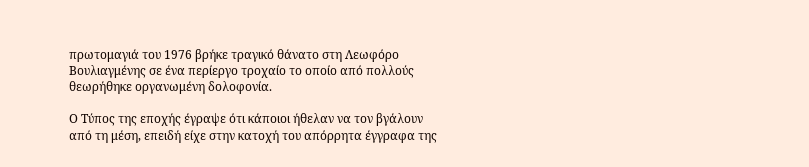πρωτομαγιά του 1976 βρήκε τραγικό θάνατο στη Λεωφόρο Βουλιαγμένης σε ένα περίεργο τροχαίο το οποίο από πολλούς θεωρήθηκε οργανωμένη δολοφονία.

Ο Τύπος της εποχής έγραψε ότι κάποιοι ήθελαν να τον βγάλουν από τη μέση, επειδή είχε στην κατοχή του απόρρητα έγγραφα της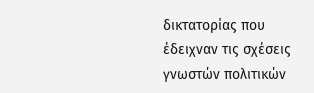δικτατορίας που έδειχναν τις σχέσεις γνωστών πολιτικών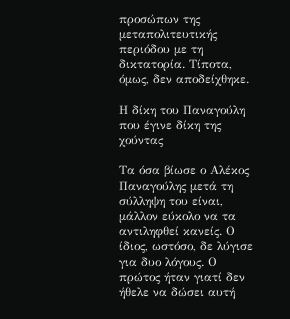προσώπων της μεταπολιτευτικής περιόδου με τη δικτατορία. Τίποτα, όμως, δεν αποδείχθηκε.

Η δίκη του Παναγούλη που έγινε δίκη της χούντας

Τα όσα βίωσε ο Αλέκος Παναγούλης μετά τη σύλληψη του είναι, μάλλον εύκολο να τα αντιληφθεί κανείς. Ο ίδιος, ωστόσο, δε λύγισε για δυο λόγους. Ο πρώτος ήταν γιατί δεν ήθελε να δώσει αυτή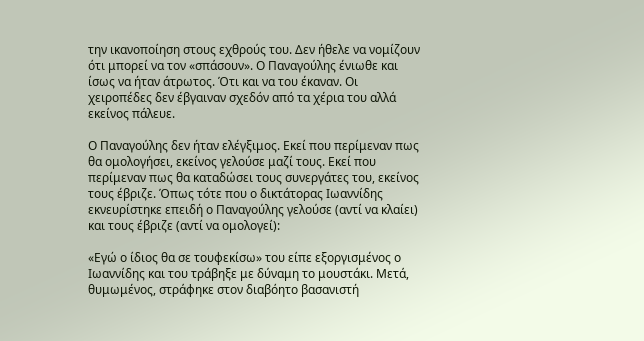την ικανοποίηση στους εχθρούς του. Δεν ήθελε να νομίζουν ότι μπορεί να τον «σπάσουν». Ο Παναγούλης ένιωθε και ίσως να ήταν άτρωτος. Ότι και να του έκαναν. Οι χειροπέδες δεν έβγαιναν σχεδόν από τα χέρια του αλλά εκείνος πάλευε.

Ο Παναγούλης δεν ήταν ελέγξιμος. Εκεί που περίμεναν πως θα ομολογήσει, εκείνος γελούσε μαζί τους. Εκεί που περίμεναν πως θα καταδώσει τους συνεργάτες του, εκείνος τους έβριζε. Όπως τότε που ο δικτάτορας Ιωαννίδης εκνευρίστηκε επειδή ο Παναγούλης γελούσε (αντί να κλαίει) και τους έβριζε (αντί να ομολογεί):

«Εγώ ο ίδιος θα σε τουφεκίσω» του είπε εξοργισμένος ο Ιωαννίδης και του τράβηξε με δύναμη το μουστάκι. Μετά, θυμωμένος, στράφηκε στον διαβόητο βασανιστή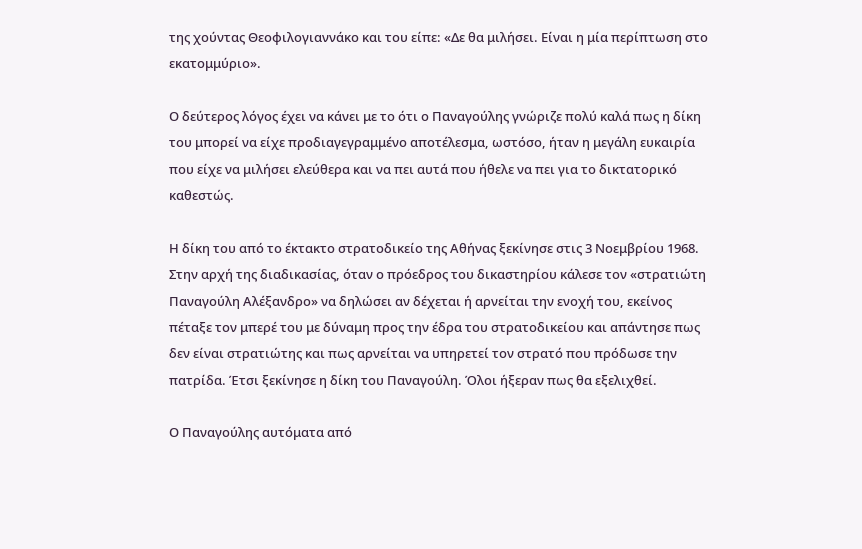της χούντας Θεοφιλογιαννάκο και του είπε: «Δε θα μιλήσει. Είναι η μία περίπτωση στο εκατομμύριο».

Ο δεύτερος λόγος έχει να κάνει με το ότι ο Παναγούλης γνώριζε πολύ καλά πως η δίκη του μπορεί να είχε προδιαγεγραμμένο αποτέλεσμα, ωστόσο, ήταν η μεγάλη ευκαιρία που είχε να μιλήσει ελεύθερα και να πει αυτά που ήθελε να πει για το δικτατορικό καθεστώς.

Η δίκη του από το έκτακτο στρατοδικείο της Αθήνας ξεκίνησε στις 3 Νοεμβρίου 1968. Στην αρχή της διαδικασίας, όταν ο πρόεδρος του δικαστηρίου κάλεσε τον «στρατιώτη Παναγούλη Αλέξανδρο» να δηλώσει αν δέχεται ή αρνείται την ενοχή του, εκείνος πέταξε τον μπερέ του με δύναμη προς την έδρα του στρατοδικείου και απάντησε πως δεν είναι στρατιώτης και πως αρνείται να υπηρετεί τον στρατό που πρόδωσε την πατρίδα. Έτσι ξεκίνησε η δίκη του Παναγούλη. Όλοι ήξεραν πως θα εξελιχθεί.

Ο Παναγούλης αυτόματα από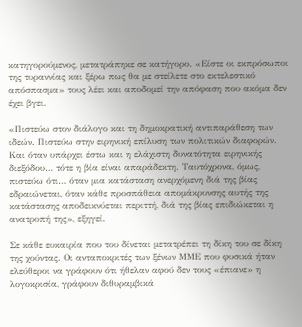κατηγορούμενος, μετατράπηκε σε κατήγορο. «Είστε οι εκπρόσωποι της τυραννίας και ξέρω πως θα με στείλετε στο εκτελεστικό απόσπασμα» τους λέει και αποδομεί την απόφαση που ακόμα δεν έχει βγει.

«Πιστεύω στον διάλογο και τη δημοκρατική αντιπαράθεση των ιδεών. Πιστεύω στην ειρηνική επίλυση των πολιτικών διαφορών. Και όταν υπάρχει έστω και η ελάχιστη δυνατότητα ειρηνικής διεξόδου… τότε η βία είναι απαράδεκτη. Ταυτόχρονα, όμως, πιστεύω ότι… όταν μια κατάσταση ανερχόμενη διά της βίας εδραιώνεται, όταν κάθε προσπάθεια απομάκρυνσης αυτής της κατάστασης αποδεικνύεται περιττή, διά της βίας επιδιώκεται η ανατροπή της», εξηγεί.

Σε κάθε ευκαιρία που του δίνεται μετατρέπει τη δίκη του σε δίκη της χούντας. Οι ανταποκριτές των ξένων ΜΜΕ που φυσικά ήταν ελεύθεροι να γράφουν ότι ήθελαν αφού δεν τους «έπιανε» η λογοκρισία, γράφουν διθυραμβικά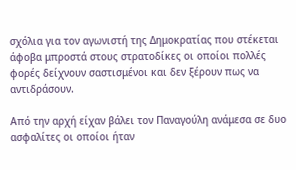σχόλια για τον αγωνιστή της Δημοκρατίας που στέκεται άφοβα μπροστά στους στρατοδίκες οι οποίοι πολλές φορές δείχνουν σαστισμένοι και δεν ξέρουν πως να αντιδράσουν.

Από την αρχή είχαν βάλει τον Παναγούλη ανάμεσα σε δυο ασφαλίτες οι οποίοι ήταν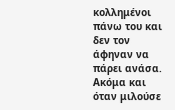κολλημένοι πάνω του και δεν τον άφηναν να πάρει ανάσα. Ακόμα και όταν μιλούσε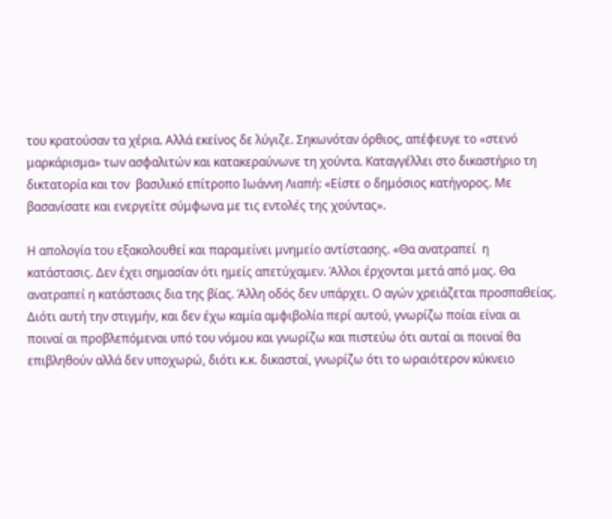του κρατούσαν τα χέρια. Αλλά εκείνος δε λύγιζε. Σηκωνόταν όρθιος, απέφευγε το «στενό μαρκάρισμα» των ασφαλιτών και κατακεραύνωνε τη χούντα. Καταγγέλλει στο δικαστήριο τη δικτατορία και τον  βασιλικό επίτροπο Ιωάννη Λιαπή: «Είστε ο δημόσιος κατήγορος. Με βασανίσατε και ενεργείτε σύμφωνα με τις εντολές της χούντας».

Η απολογία του εξακολουθεί και παραμείνει μνημείο αντίστασης. «Θα ανατραπεί  η κατάστασις. Δεν έχει σημασίαν ότι ημείς απετύχαμεν. Άλλοι έρχονται μετά από μας. Θα ανατραπεί η κατάστασις δια της βίας. Άλλη οδός δεν υπάρχει. Ο αγών χρειάζεται προσπαθείας. Διότι αυτή την στιγμήν, και δεν έχω καμία αμφιβολία περί αυτού, γνωρίζω ποίαι είναι αι ποιναί αι προβλεπόμεναι υπό του νόμου και γνωρίζω και πιστεύω ότι αυταί αι ποιναί θα επιβληθούν αλλά δεν υποχωρώ, διότι κ.κ. δικασταί, γνωρίζω ότι το ωραιότερον κύκνειο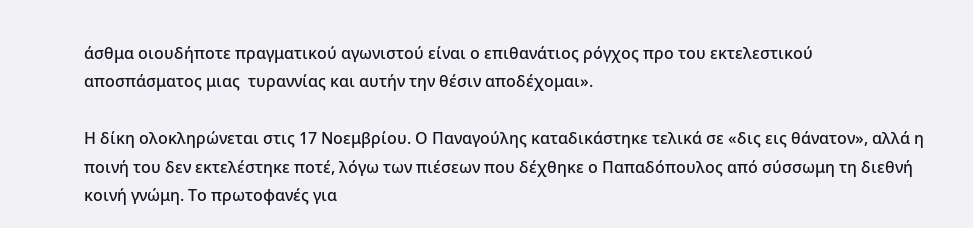άσθμα οιουδήποτε πραγματικού αγωνιστού είναι ο επιθανάτιος ρόγχος προ του εκτελεστικού αποσπάσματος μιας  τυραννίας και αυτήν την θέσιν αποδέχομαι».

Η δίκη ολοκληρώνεται στις 17 Νοεμβρίου. Ο Παναγούλης καταδικάστηκε τελικά σε «δις εις θάνατον», αλλά η ποινή του δεν εκτελέστηκε ποτέ, λόγω των πιέσεων που δέχθηκε ο Παπαδόπουλος από σύσσωμη τη διεθνή κοινή γνώμη. Το πρωτοφανές για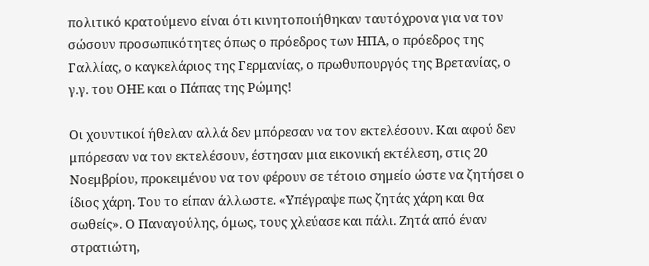πολιτικό κρατούμενο είναι ότι κινητοποιήθηκαν ταυτόχρονα για να τον σώσουν προσωπικότητες όπως ο πρόεδρος των ΗΠΑ, ο πρόεδρος της Γαλλίας, ο καγκελάριος της Γερμανίας, ο πρωθυπουργός της Βρετανίας, ο γ.γ. του ΟΗΕ και ο Πάπας της Ρώμης!

Οι χουντικοί ήθελαν αλλά δεν μπόρεσαν να τον εκτελέσουν. Και αφού δεν μπόρεσαν να τον εκτελέσουν, έστησαν μια εικονική εκτέλεση, στις 20 Νοεμβρίου, προκειμένου να τον φέρουν σε τέτοιο σημείο ώστε να ζητήσει ο ίδιος χάρη. Του το είπαν άλλωστε. «Υπέγραψε πως ζητάς χάρη και θα σωθείς». Ο Παναγούλης, όμως, τους χλεύασε και πάλι. Ζητά από έναν στρατιώτη,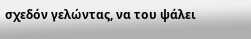σχεδόν γελώντας, να του ψάλει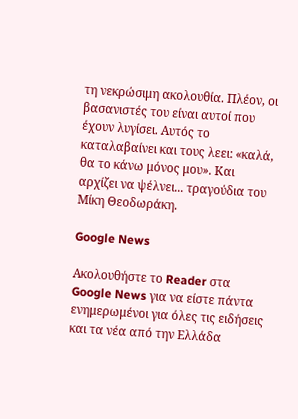τη νεκρώσιμη ακολουθία. Πλέον, οι βασανιστές του είναι αυτοί που έχουν λυγίσει. Αυτός το καταλαβαίνει και τους λεει: «καλά, θα το κάνω μόνος μου». Και αρχίζει να ψέλνει... τραγούδια του Μίκη Θεοδωράκη.

Google News

Ακολουθήστε το Reader στα Google News για να είστε πάντα ενημερωμένοι για όλες τις ειδήσεις και τα νέα από την Ελλάδα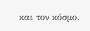και τον κόσμο.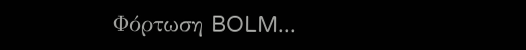Φόρτωση BOLM...